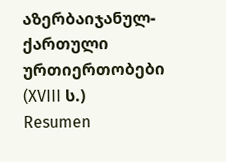აზერბაიჯანულ-ქართული ურთიერთობები (XVIII ს.)
Resumen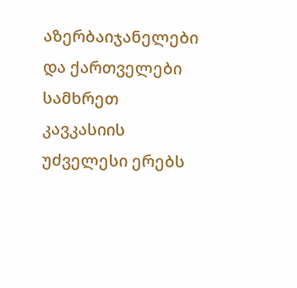აზერბაიჯანელები და ქართველები სამხრეთ კავკასიის უძველესი ერებს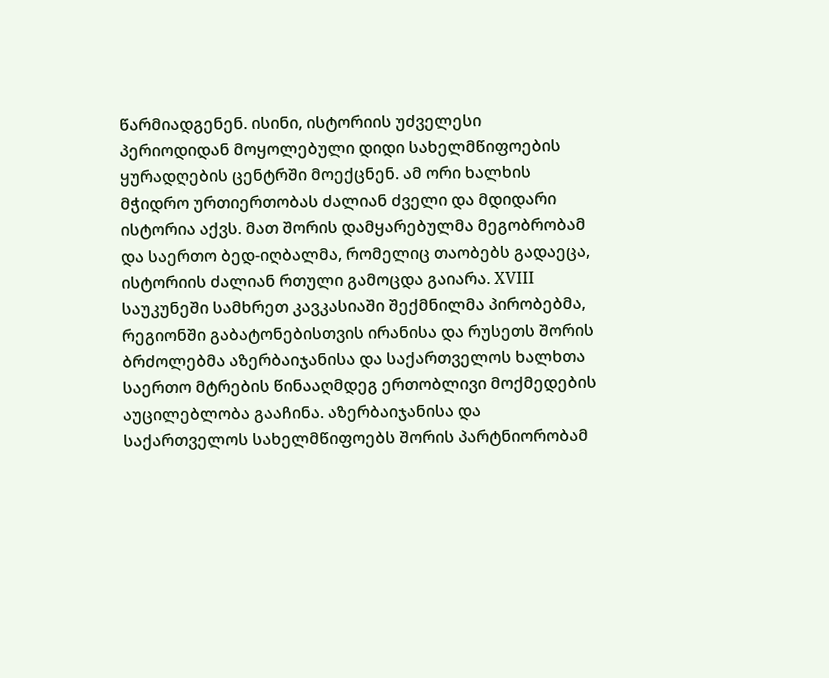წარმიადგენენ. ისინი, ისტორიის უძველესი პერიოდიდან მოყოლებული დიდი სახელმწიფოების ყურადღების ცენტრში მოექცნენ. ამ ორი ხალხის მჭიდრო ურთიერთობას ძალიან ძველი და მდიდარი ისტორია აქვს. მათ შორის დამყარებულმა მეგობრობამ და საერთო ბედ-იღბალმა, რომელიც თაობებს გადაეცა, ისტორიის ძალიან რთული გამოცდა გაიარა. XVIII საუკუნეში სამხრეთ კავკასიაში შექმნილმა პირობებმა, რეგიონში გაბატონებისთვის ირანისა და რუსეთს შორის ბრძოლებმა აზერბაიჯანისა და საქართველოს ხალხთა საერთო მტრების წინააღმდეგ ერთობლივი მოქმედების აუცილებლობა გააჩინა. აზერბაიჯანისა და საქართველოს სახელმწიფოებს შორის პარტნიორობამ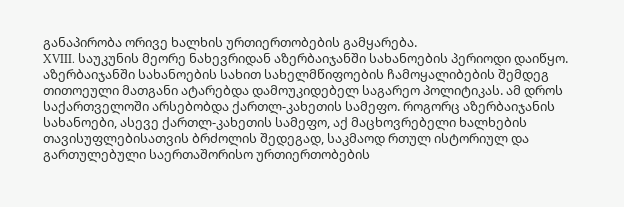განაპირობა ორივე ხალხის ურთიერთობების გამყარება.
XVIII. საუკუნის მეორე ნახევრიდან აზერბაიჯანში სახანოების პერიოდი დაიწყო. აზერბაიჯანში სახანოების სახით სახელმწიფოების ჩამოყალიბების შემდეგ თითოეული მათგანი ატარებდა დამოუკიდებელ საგარეო პოლიტიკას. ამ დროს საქართველოში არსებობდა ქართლ-კახეთის სამეფო. როგორც აზერბაიჯანის სახანოები, ასევე ქართლ-კახეთის სამეფო, აქ მაცხოვრებელი ხალხების თავისუფლებისათვის ბრძოლის შედეგად, საკმაოდ რთულ ისტორიულ და გართულებული საერთაშორისო ურთიერთობების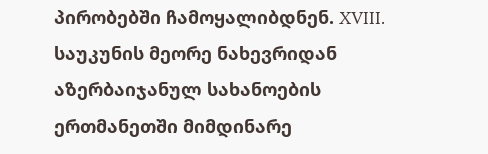პირობებში ჩამოყალიბდნენ. XVIII. საუკუნის მეორე ნახევრიდან აზერბაიჯანულ სახანოების ერთმანეთში მიმდინარე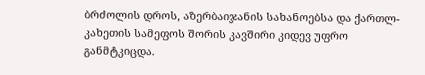ბრძოლის დროს, აზერბაიჯანის სახანოებსა და ქართლ-კახეთის სამეფოს შორის კავშირი კიდევ უფრო განმტკიცდა.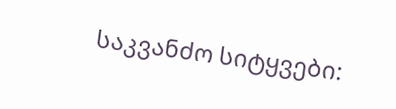საკვანძო სიტყვები: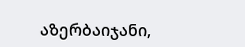აზერბაიჯანი,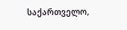საქართველო,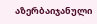აზერბაიჯანული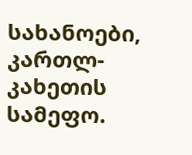სახანოები, კართლ-კახეთის სამეფო.